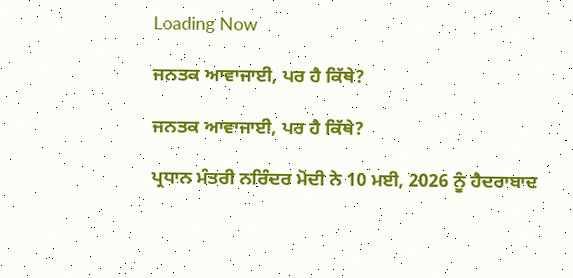Loading Now

ਜਨਤਕ ਆਵਾਜਾਈ, ਪਰ ਹੈ ਕਿੱਥੇ?

ਜਨਤਕ ਆਵਾਜਾਈ, ਪਰ ਹੈ ਕਿੱਥੇ?

ਪ੍ਰਧਾਨ ਮੰਤਰੀ ਨਰਿੰਦਰ ਮੋਦੀ ਨੇ 10 ਮਈ, 2026 ਨੂੰ ਹੈਦਰਾਬਾਦ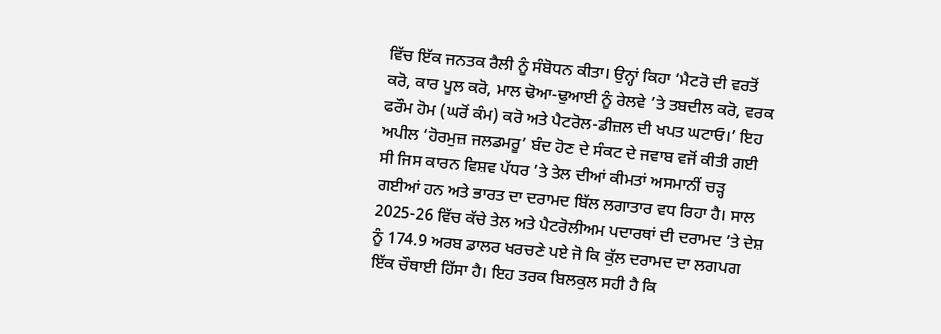ਵਿੱਚ ਇੱਕ ਜਨਤਕ ਰੈਲੀ ਨੂੰ ਸੰਬੋਧਨ ਕੀਤਾ। ਉਨ੍ਹਾਂ ਕਿਹਾ ‘ਮੈਟਰੋ ਦੀ ਵਰਤੋਂ ਕਰੋ, ਕਾਰ ਪੂਲ ਕਰੋ, ਮਾਲ ਢੋਆ-ਢੁਆਈ ਨੂੰ ਰੇਲਵੇ ’ਤੇ ਤਬਦੀਲ ਕਰੋ, ਵਰਕ ਫਰੌਮ ਹੋਮ (ਘਰੋਂ ਕੰਮ) ਕਰੋ ਅਤੇ ਪੈਟਰੋਲ-ਡੀਜ਼ਲ ਦੀ ਖਪਤ ਘਟਾਓ।’ ਇਹ ਅਪੀਲ ‘ਹੋਰਮੁਜ਼ ਜਲਡਮਰੂ’ ਬੰਦ ਹੋਣ ਦੇ ਸੰਕਟ ਦੇ ਜਵਾਬ ਵਜੋਂ ਕੀਤੀ ਗਈ ਸੀ ਜਿਸ ਕਾਰਨ ਵਿਸ਼ਵ ਪੱਧਰ ’ਤੇ ਤੇਲ ਦੀਆਂ ਕੀਮਤਾਂ ਅਸਮਾਨੀਂ ਚੜ੍ਹ ਗਈਆਂ ਹਨ ਅਤੇ ਭਾਰਤ ਦਾ ਦਰਾਮਦ ਬਿੱਲ ਲਗਾਤਾਰ ਵਧ ਰਿਹਾ ਹੈ। ਸਾਲ 2025-26 ਵਿੱਚ ਕੱਚੇ ਤੇਲ ਅਤੇ ਪੈਟਰੋਲੀਅਮ ਪਦਾਰਥਾਂ ਦੀ ਦਰਾਮਦ ’ਤੇ ਦੇਸ਼ ਨੂੰ 174.9 ਅਰਬ ਡਾਲਰ ਖਰਚਣੇ ਪਏ ਜੋ ਕਿ ਕੁੱਲ ਦਰਾਮਦ ਦਾ ਲਗਪਗ ਇੱਕ ਚੌਥਾਈ ਹਿੱਸਾ ਹੈ। ਇਹ ਤਰਕ ਬਿਲਕੁਲ ਸਹੀ ਹੈ ਕਿ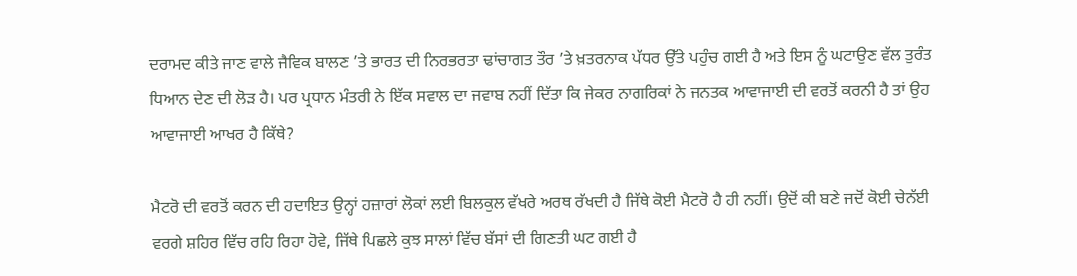ਦਰਾਮਦ ਕੀਤੇ ਜਾਣ ਵਾਲੇ ਜੈਵਿਕ ਬਾਲਣ ’ਤੇ ਭਾਰਤ ਦੀ ਨਿਰਭਰਤਾ ਢਾਂਚਾਗਤ ਤੌਰ ’ਤੇ ਖ਼ਤਰਨਾਕ ਪੱਧਰ ਉੱਤੇ ਪਹੁੰਚ ਗਈ ਹੈ ਅਤੇ ਇਸ ਨੂੰ ਘਟਾਉਣ ਵੱਲ ਤੁਰੰਤ ਧਿਆਨ ਦੇਣ ਦੀ ਲੋੜ ਹੈ। ਪਰ ਪ੍ਰਧਾਨ ਮੰਤਰੀ ਨੇ ਇੱਕ ਸਵਾਲ ਦਾ ਜਵਾਬ ਨਹੀਂ ਦਿੱਤਾ ਕਿ ਜੇਕਰ ਨਾਗਰਿਕਾਂ ਨੇ ਜਨਤਕ ਆਵਾਜਾਈ ਦੀ ਵਰਤੋਂ ਕਰਨੀ ਹੈ ਤਾਂ ਉਹ ਆਵਾਜਾਈ ਆਖਰ ਹੈ ਕਿੱਥੇ?

ਮੈਟਰੋ ਦੀ ਵਰਤੋਂ ਕਰਨ ਦੀ ਹਦਾਇਤ ਉਨ੍ਹਾਂ ਹਜ਼ਾਰਾਂ ਲੋਕਾਂ ਲਈ ਬਿਲਕੁਲ ਵੱਖਰੇ ਅਰਥ ਰੱਖਦੀ ਹੈ ਜਿੱਥੇ ਕੋਈ ਮੈਟਰੋ ਹੈ ਹੀ ਨਹੀਂ। ਉਦੋਂ ਕੀ ਬਣੇ ਜਦੋਂ ਕੋਈ ਚੇਨੱਈ ਵਰਗੇ ਸ਼ਹਿਰ ਵਿੱਚ ਰਹਿ ਰਿਹਾ ਹੋਵੇ, ਜਿੱਥੇ ਪਿਛਲੇ ਕੁਝ ਸਾਲਾਂ ਵਿੱਚ ਬੱਸਾਂ ਦੀ ਗਿਣਤੀ ਘਟ ਗਈ ਹੈ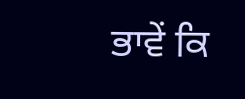ਭਾਵੇਂ ਕਿ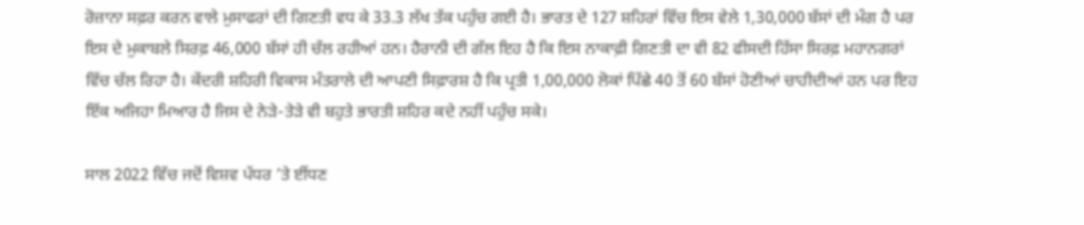ਰੋਜ਼ਾਨਾ ਸਫ਼ਰ ਕਰਨ ਵਾਲੇ ਮੁਸਾਫਰਾਂ ਦੀ ਗਿਣਤੀ ਵਧ ਕੇ 33.3 ਲੱਖ ਤੱਕ ਪਹੁੰਚ ਗਈ ਹੈ। ਭਾਰਤ ਦੇ 127 ਸ਼ਹਿਰਾਂ ਵਿੱਚ ਇਸ ਵੇਲੇ 1,30,000 ਬੱਸਾਂ ਦੀ ਮੰਗ ਹੈ ਪਰ ਇਸ ਦੇ ਮੁਕਾਬਲੇ ਸਿਰਫ਼ 46,000 ਬੱਸਾਂ ਹੀ ਚੱਲ ਰਹੀਆਂ ਹਨ। ਹੈਰਾਨੀ ਦੀ ਗੱਲ ਇਹ ਹੈ ਕਿ ਇਸ ਨਾਕਾਫ਼ੀ ਗਿਣਤੀ ਦਾ ਵੀ 82 ਫੀਸਦੀ ਹਿੱਸਾ ਸਿਰਫ਼ ਮਹਾਨਗਰਾਂ ਵਿੱਚ ਚੱਲ ਰਿਹਾ ਹੈ। ਕੇਂਦਰੀ ਸ਼ਹਿਰੀ ਵਿਕਾਸ ਮੰਤਰਾਲੇ ਦੀ ਆਪਣੀ ਸਿਫ਼ਾਰਸ਼ ਹੈ ਕਿ ਪ੍ਰਤੀ 1,00,000 ਲੋਕਾਂ ਪਿੱਛੇ 40 ਤੋਂ 60 ਬੱਸਾਂ ਹੋਣੀਆਂ ਚਾਹੀਦੀਆਂ ਹਨ ਪਰ ਇਹ ਇੱਕ ਅਜਿਹਾ ਮਿਆਰ ਹੈ ਜਿਸ ਦੇ ਨੇੜੇ-ਤੇੜੇ ਵੀ ਬਹੁਤੇ ਭਾਰਤੀ ਸ਼ਹਿਰ ਕਦੇ ਨਹੀਂ ਪਹੁੰਚ ਸਕੇ।

ਸਾਲ 2022 ਵਿੱਚ ਜਦੋਂ ਵਿਸ਼ਵ ਪੱਧਰ ’ਤੇ ਈਂਧਣ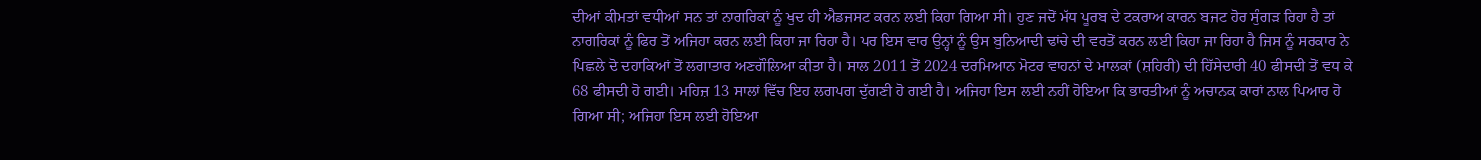ਦੀਆਂ ਕੀਮਤਾਂ ਵਧੀਆਂ ਸਨ ਤਾਂ ਨਾਗਰਿਕਾਂ ਨੂੰ ਖੁਦ ਹੀ ਐਡਜਸਟ ਕਰਨ ਲਈ ਕਿਹਾ ਗਿਆ ਸੀ। ਹੁਣ ਜਦੋਂ ਮੱਧ ਪੂਰਬ ਦੇ ਟਕਰਾਅ ਕਾਰਨ ਬਜਟ ਹੋਰ ਸੁੰਗੜ ਰਿਹਾ ਹੈ ਤਾਂ ਨਾਗਰਿਕਾਂ ਨੂੰ ਫਿਰ ਤੋਂ ਅਜਿਹਾ ਕਰਨ ਲਈ ਕਿਹਾ ਜਾ ਰਿਹਾ ਹੈ। ਪਰ ਇਸ ਵਾਰ ਉਨ੍ਹਾਂ ਨੂੰ ਉਸ ਬੁਨਿਆਦੀ ਢਾਂਚੇ ਦੀ ਵਰਤੋਂ ਕਰਨ ਲਈ ਕਿਹਾ ਜਾ ਰਿਹਾ ਹੈ ਜਿਸ ਨੂੰ ਸਰਕਾਰ ਨੇ ਪਿਛਲੇ ਦੋ ਦਹਾਕਿਆਂ ਤੋਂ ਲਗਾਤਾਰ ਅਣਗੌਲਿਆ ਕੀਤਾ ਹੈ। ਸਾਲ 2011 ਤੋਂ 2024 ਦਰਮਿਆਨ ਮੋਟਰ ਵਾਹਨਾਂ ਦੇ ਮਾਲਕਾਂ (ਸ਼ਹਿਰੀ) ਦੀ ਹਿੱਸੇਦਾਰੀ 40 ਫੀਸਦੀ ਤੋਂ ਵਧ ਕੇ 68 ਫੀਸਦੀ ਹੋ ਗਈ। ਮਹਿਜ਼ 13 ਸਾਲਾਂ ਵਿੱਚ ਇਹ ਲਗਪਗ ਦੁੱਗਣੀ ਹੋ ਗਈ ਹੈ। ਅਜਿਹਾ ਇਸ ਲਈ ਨਹੀਂ ਹੋਇਆ ਕਿ ਭਾਰਤੀਆਂ ਨੂੰ ਅਚਾਨਕ ਕਾਰਾਂ ਨਾਲ ਪਿਆਰ ਹੋ ਗਿਆ ਸੀ; ਅਜਿਹਾ ਇਸ ਲਈ ਹੋਇਆ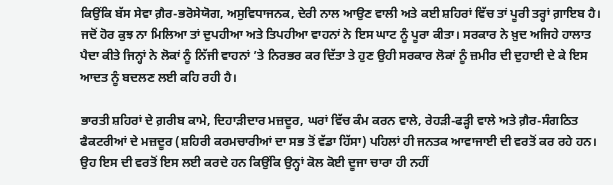ਕਿਉਂਕਿ ਬੱਸ ਸੇਵਾ ਗ਼ੈਰ-ਭਰੋਸੇਯੋਗ, ਅਸੁਵਿਧਾਜਨਕ, ਦੇਰੀ ਨਾਲ ਆਉਣ ਵਾਲੀ ਅਤੇ ਕਈ ਸ਼ਹਿਰਾਂ ਵਿੱਚ ਤਾਂ ਪੂਰੀ ਤਰ੍ਹਾਂ ਗ਼ਾਇਬ ਹੈ। ਜਦੋਂ ਹੋਰ ਕੁਝ ਨਾ ਮਿਲਿਆ ਤਾਂ ਦੁਪਹੀਆ ਅਤੇ ਤਿਪਹੀਆ ਵਾਹਨਾਂ ਨੇ ਇਸ ਘਾਟ ਨੂੰ ਪੂਰਾ ਕੀਤਾ। ਸਰਕਾਰ ਨੇ ਖ਼ੁਦ ਅਜਿਹੇ ਹਾਲਾਤ ਪੈਦਾ ਕੀਤੇ ਜਿਨ੍ਹਾਂ ਨੇ ਲੋਕਾਂ ਨੂੰ ਨਿੱਜੀ ਵਾਹਨਾਂ ’ਤੇ ਨਿਰਭਰ ਕਰ ਦਿੱਤਾ ਤੇ ਹੁਣ ਉਹੀ ਸਰਕਾਰ ਲੋਕਾਂ ਨੂੰ ਜ਼ਮੀਰ ਦੀ ਦੁਹਾਈ ਦੇ ਕੇ ਇਸ ਆਦਤ ਨੂੰ ਬਦਲਣ ਲਈ ਕਹਿ ਰਹੀ ਹੈ।

ਭਾਰਤੀ ਸ਼ਹਿਰਾਂ ਦੇ ਗ਼ਰੀਬ ਕਾਮੇ, ਦਿਹਾੜੀਦਾਰ ਮਜ਼ਦੂਰ, ਘਰਾਂ ਵਿੱਚ ਕੰਮ ਕਰਨ ਵਾਲੇ, ਰੇਹੜੀ-ਫੜ੍ਹੀ ਵਾਲੇ ਅਤੇ ਗ਼ੈਰ-ਸੰਗਠਿਤ ਫੈਕਟਰੀਆਂ ਦੇ ਮਜ਼ਦੂਰ (ਸ਼ਹਿਰੀ ਕਰਮਚਾਰੀਆਂ ਦਾ ਸਭ ਤੋਂ ਵੱਡਾ ਹਿੱਸਾ) ਪਹਿਲਾਂ ਹੀ ਜਨਤਕ ਆਵਾਜਾਈ ਦੀ ਵਰਤੋਂ ਕਰ ਰਹੇ ਹਨ। ਉਹ ਇਸ ਦੀ ਵਰਤੋਂ ਇਸ ਲਈ ਕਰਦੇ ਹਨ ਕਿਉਂਕਿ ਉਨ੍ਹਾਂ ਕੋਲ ਕੋਈ ਦੂਜਾ ਚਾਰਾ ਹੀ ਨਹੀਂ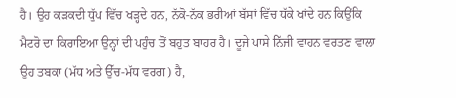ਹੈ। ਉਹ ਕੜਕਦੀ ਧੁੱਪ ਵਿੱਚ ਖੜ੍ਹਦੇ ਹਨ, ਨੱਕੋ-ਨੱਕ ਭਰੀਆਂ ਬੱਸਾਂ ਵਿੱਚ ਧੱਕੇ ਖਾਂਦੇ ਹਨ ਕਿਉਂਕਿ ਮੈਟਰੋ ਦਾ ਕਿਰਾਇਆ ਉਨ੍ਹਾਂ ਦੀ ਪਹੁੰਚ ਤੋਂ ਬਹੁਤ ਬਾਹਰ ਹੈ। ਦੂਜੇ ਪਾਸੇ ਨਿੱਜੀ ਵਾਹਨ ਵਰਤਣ ਵਾਲਾ ਉਹ ਤਬਕਾ (ਮੱਧ ਅਤੇ ਉੱਚ-ਮੱਧ ਵਰਗ) ਹੈ,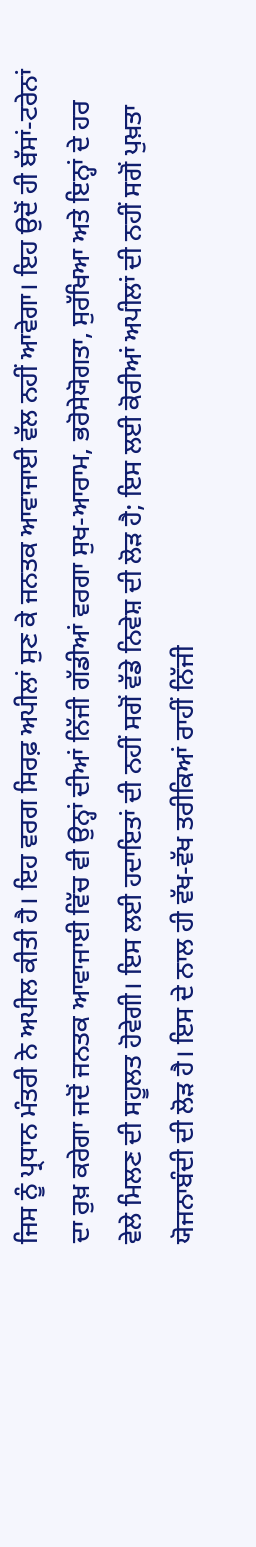ਜਿਸ ਨੂੰ ਪ੍ਰਧਾਨ ਮੰਤਰੀ ਨੇ ਅਪੀਲ ਕੀਤੀ ਹੈ। ਇਹ ਵਰਗ ਸਿਰਫ਼ ਅਪੀਲਾਂ ਸੁਣ ਕੇ ਜਨਤਕ ਆਵਾਜਾਈ ਵੱਲ ਨਹੀਂ ਆਵੇਗਾ। ਇਹ ਉਦੋਂ ਹੀ ਬੱਸਾਂ-ਟਰੇਨਾਂ ਦਾ ਰੁਖ਼ ਕਰੇਗਾ ਜਦੋਂ ਜਨਤਕ ਆਵਾਜਾਈ ਵਿੱਚ ਵੀ ਉਨ੍ਹਾਂ ਦੀਆਂ ਨਿੱਜੀ ਗੱਡੀਆਂ ਵਰਗਾ ਸੁਖ-ਆਰਾਮ, ਭਰੋਸੇਯੋਗਤਾ, ਸੁਰੱਖਿਆ ਅਤੇ ਇਨ੍ਹਾਂ ਦੇ ਹਰ ਵੇਲੇ ਮਿਲਣ ਦੀ ਸਹੂਲਤ ਹੋਵੇਗੀ। ਇਸ ਲਈ ਹਦਾਇਤਾਂ ਦੀ ਨਹੀਂ ਸਗੋਂ ਵੱਡੇ ਨਿਵੇਸ਼ ਦੀ ਲੋੜ ਹੈ; ਇਸ ਲਈ ਕੋਰੀਆਂ ਅਪੀਲਾਂ ਦੀ ਨਹੀਂ ਸਗੋਂ ਪੁਖ਼ਤਾ ਯੋਜਨਾਬੰਦੀ ਦੀ ਲੋੜ ਹੈ। ਇਸ ਦੇ ਨਾਲ ਹੀ ਵੱਖ-ਵੱਖ ਤਰੀਕਿਆਂ ਰਾਹੀਂ ਨਿੱਜੀ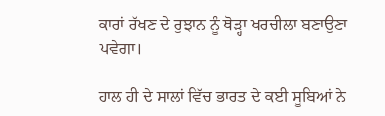ਕਾਰਾਂ ਰੱਖਣ ਦੇ ਰੁਝਾਨ ਨੂੰ ਥੋੜ੍ਹਾ ਖਰਚੀਲਾ ਬਣਾਉਣਾ ਪਵੇਗਾ।

ਹਾਲ ਹੀ ਦੇ ਸਾਲਾਂ ਵਿੱਚ ਭਾਰਤ ਦੇ ਕਈ ਸੂਬਿਆਂ ਨੇ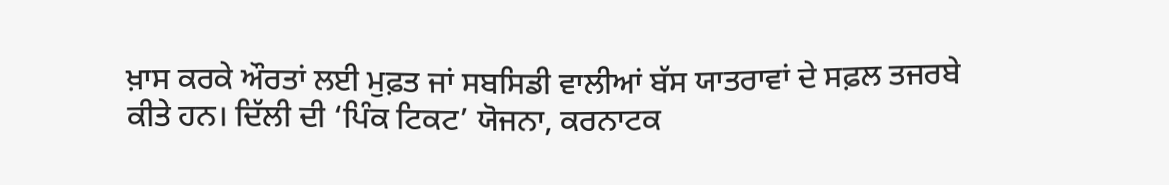ਖ਼ਾਸ ਕਰਕੇ ਔਰਤਾਂ ਲਈ ਮੁਫ਼ਤ ਜਾਂ ਸਬਸਿਡੀ ਵਾਲੀਆਂ ਬੱਸ ਯਾਤਰਾਵਾਂ ਦੇ ਸਫ਼ਲ ਤਜਰਬੇ ਕੀਤੇ ਹਨ। ਦਿੱਲੀ ਦੀ ‘ਪਿੰਕ ਟਿਕਟ’ ਯੋਜਨਾ, ਕਰਨਾਟਕ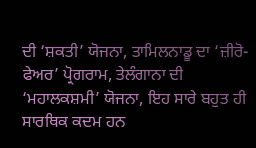ਦੀ ‘ਸ਼ਕਤੀ’ ਯੋਜਨਾ, ਤਾਮਿਲਨਾਡੂ ਦਾ ‘ਜ਼ੀਰੋ-ਫੇਅਰ’ ਪ੍ਰੋਗਰਾਮ, ਤੇਲੰਗਾਨਾ ਦੀ ‘ਮਹਾਲਕਸ਼ਮੀ’ ਯੋਜਨਾ, ਇਹ ਸਾਰੇ ਬਹੁਤ ਹੀ ਸਾਰਥਿਕ ਕਦਮ ਹਨ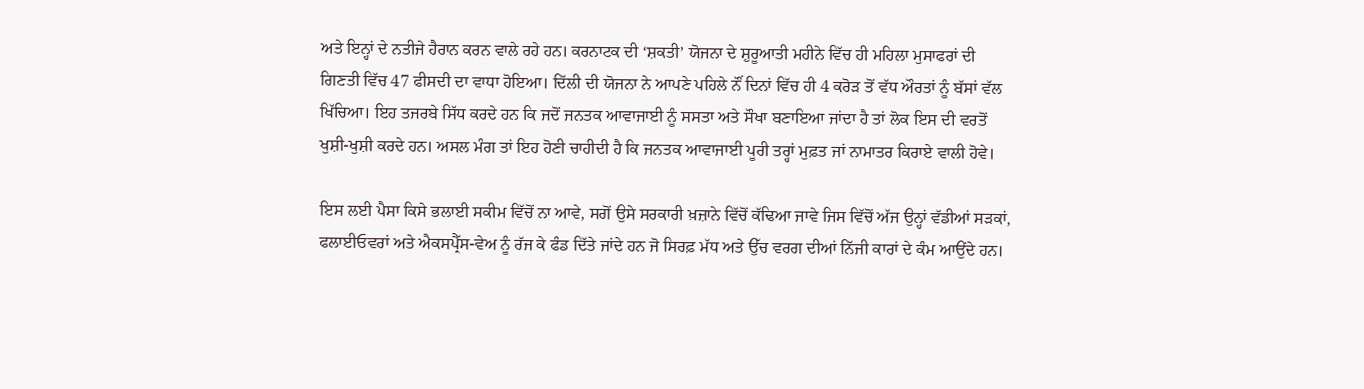ਅਤੇ ਇਨ੍ਹਾਂ ਦੇ ਨਤੀਜੇ ਹੈਰਾਨ ਕਰਨ ਵਾਲੇ ਰਹੇ ਹਨ। ਕਰਨਾਟਕ ਦੀ ‘ਸ਼ਕਤੀ’ ਯੋਜਨਾ ਦੇ ਸ਼ੁਰੂਆਤੀ ਮਹੀਨੇ ਵਿੱਚ ਹੀ ਮਹਿਲਾ ਮੁਸਾਫਰਾਂ ਦੀ ਗਿਣਤੀ ਵਿੱਚ 47 ਫੀਸਦੀ ਦਾ ਵਾਧਾ ਹੋਇਆ। ਦਿੱਲੀ ਦੀ ਯੋਜਨਾ ਨੇ ਆਪਣੇ ਪਹਿਲੇ ਨੌਂ ਦਿਨਾਂ ਵਿੱਚ ਹੀ 4 ਕਰੋੜ ਤੋਂ ਵੱਧ ਔਰਤਾਂ ਨੂੰ ਬੱਸਾਂ ਵੱਲ ਖਿੱਚਿਆ। ਇਹ ਤਜਰਬੇ ਸਿੱਧ ਕਰਦੇ ਹਨ ਕਿ ਜਦੋਂ ਜਨਤਕ ਆਵਾਜਾਈ ਨੂੰ ਸਸਤਾ ਅਤੇ ਸੌਖਾ ਬਣਾਇਆ ਜਾਂਦਾ ਹੈ ਤਾਂ ਲੋਕ ਇਸ ਦੀ ਵਰਤੋਂ ਖੁਸ਼ੀ-ਖੁਸ਼ੀ ਕਰਦੇ ਹਨ। ਅਸਲ ਮੰਗ ਤਾਂ ਇਹ ਹੋਣੀ ਚਾਹੀਦੀ ਹੈ ਕਿ ਜਨਤਕ ਆਵਾਜਾਈ ਪੂਰੀ ਤਰ੍ਹਾਂ ਮੁਫ਼ਤ ਜਾਂ ਨਾਮਾਤਰ ਕਿਰਾਏ ਵਾਲੀ ਹੋਵੇ।

ਇਸ ਲਈ ਪੈਸਾ ਕਿਸੇ ਭਲਾਈ ਸਕੀਮ ਵਿੱਚੋਂ ਨਾ ਆਵੇ, ਸਗੋਂ ਉਸੇ ਸਰਕਾਰੀ ਖ਼ਜ਼ਾਨੇ ਵਿੱਚੋਂ ਕੱਢਿਆ ਜਾਵੇ ਜਿਸ ਵਿੱਚੋਂ ਅੱਜ ਉਨ੍ਹਾਂ ਵੱਡੀਆਂ ਸੜਕਾਂ, ਫਲਾਈਓਵਰਾਂ ਅਤੇ ਐਕਸਪ੍ਰੈੱਸ-ਵੇਅ ਨੂੰ ਰੱਜ ਕੇ ਫੰਡ ਦਿੱਤੇ ਜਾਂਦੇ ਹਨ ਜੋ ਸਿਰਫ਼ ਮੱਧ ਅਤੇ ਉੱਚ ਵਰਗ ਦੀਆਂ ਨਿੱਜੀ ਕਾਰਾਂ ਦੇ ਕੰਮ ਆਉਂਦੇ ਹਨ।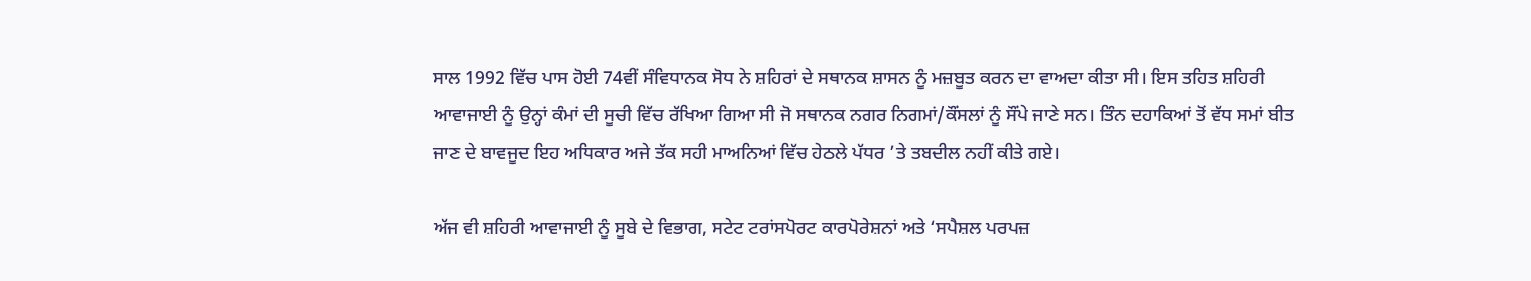ਸਾਲ 1992 ਵਿੱਚ ਪਾਸ ਹੋਈ 74ਵੀਂ ਸੰਵਿਧਾਨਕ ਸੋਧ ਨੇ ਸ਼ਹਿਰਾਂ ਦੇ ਸਥਾਨਕ ਸ਼ਾਸਨ ਨੂੰ ਮਜ਼ਬੂਤ ਕਰਨ ਦਾ ਵਾਅਦਾ ਕੀਤਾ ਸੀ। ਇਸ ਤਹਿਤ ਸ਼ਹਿਰੀ ਆਵਾਜਾਈ ਨੂੰ ਉਨ੍ਹਾਂ ਕੰਮਾਂ ਦੀ ਸੂਚੀ ਵਿੱਚ ਰੱਖਿਆ ਗਿਆ ਸੀ ਜੋ ਸਥਾਨਕ ਨਗਰ ਨਿਗਮਾਂ/ਕੌਂਸਲਾਂ ਨੂੰ ਸੌਂਪੇ ਜਾਣੇ ਸਨ। ਤਿੰਨ ਦਹਾਕਿਆਂ ਤੋਂ ਵੱਧ ਸਮਾਂ ਬੀਤ ਜਾਣ ਦੇ ਬਾਵਜੂਦ ਇਹ ਅਧਿਕਾਰ ਅਜੇ ਤੱਕ ਸਹੀ ਮਾਅਨਿਆਂ ਵਿੱਚ ਹੇਠਲੇ ਪੱਧਰ ’ਤੇ ਤਬਦੀਲ ਨਹੀਂ ਕੀਤੇ ਗਏ।

ਅੱਜ ਵੀ ਸ਼ਹਿਰੀ ਆਵਾਜਾਈ ਨੂੰ ਸੂਬੇ ਦੇ ਵਿਭਾਗ, ਸਟੇਟ ਟਰਾਂਸਪੋਰਟ ਕਾਰਪੋਰੇਸ਼ਨਾਂ ਅਤੇ ‘ਸਪੈਸ਼ਲ ਪਰਪਜ਼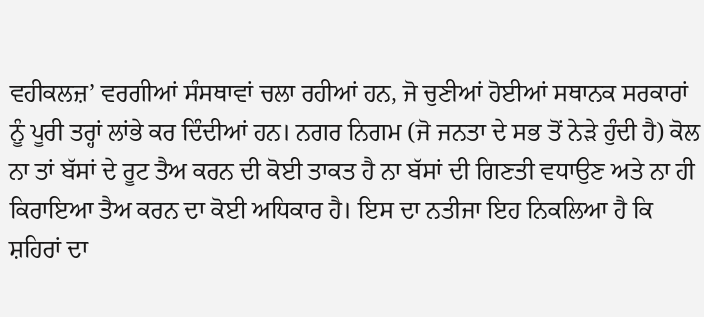ਵਹੀਕਲਜ਼’ ਵਰਗੀਆਂ ਸੰਸਥਾਵਾਂ ਚਲਾ ਰਹੀਆਂ ਹਨ, ਜੋ ਚੁਣੀਆਂ ਹੋਈਆਂ ਸਥਾਨਕ ਸਰਕਾਰਾਂ ਨੂੰ ਪੂਰੀ ਤਰ੍ਹਾਂ ਲਾਂਭੇ ਕਰ ਦਿੰਦੀਆਂ ਹਨ। ਨਗਰ ਨਿਗਮ (ਜੋ ਜਨਤਾ ਦੇ ਸਭ ਤੋਂ ਨੇੜੇ ਹੁੰਦੀ ਹੈ) ਕੋਲ ਨਾ ਤਾਂ ਬੱਸਾਂ ਦੇ ਰੂਟ ਤੈਅ ਕਰਨ ਦੀ ਕੋਈ ਤਾਕਤ ਹੈ ਨਾ ਬੱਸਾਂ ਦੀ ਗਿਣਤੀ ਵਧਾਉਣ ਅਤੇ ਨਾ ਹੀ ਕਿਰਾਇਆ ਤੈਅ ਕਰਨ ਦਾ ਕੋਈ ਅਧਿਕਾਰ ਹੈ। ਇਸ ਦਾ ਨਤੀਜਾ ਇਹ ਨਿਕਲਿਆ ਹੈ ਕਿ ਸ਼ਹਿਰਾਂ ਦਾ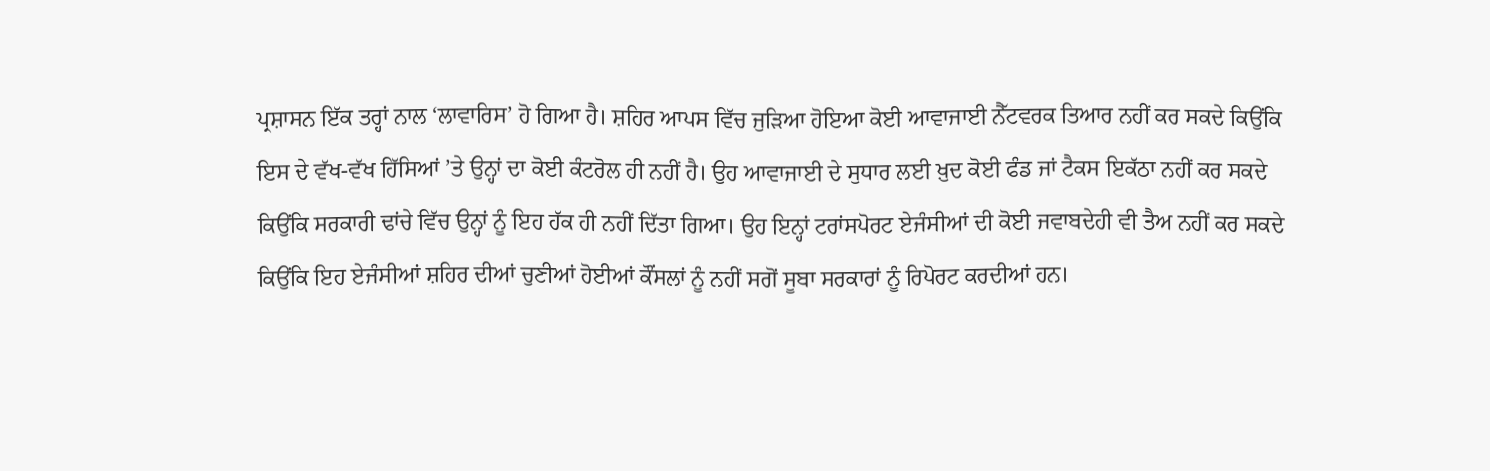ਪ੍ਰਸ਼ਾਸਨ ਇੱਕ ਤਰ੍ਹਾਂ ਨਾਲ ‘ਲਾਵਾਰਿਸ’ ਹੋ ਗਿਆ ਹੈ। ਸ਼ਹਿਰ ਆਪਸ ਵਿੱਚ ਜੁੜਿਆ ਹੋਇਆ ਕੋਈ ਆਵਾਜਾਈ ਨੈੱਟਵਰਕ ਤਿਆਰ ਨਹੀਂ ਕਰ ਸਕਦੇ ਕਿਉਂਕਿ ਇਸ ਦੇ ਵੱਖ-ਵੱਖ ਹਿੱਸਿਆਂ ’ਤੇ ਉਨ੍ਹਾਂ ਦਾ ਕੋਈ ਕੰਟਰੋਲ ਹੀ ਨਹੀਂ ਹੈ। ਉਹ ਆਵਾਜਾਈ ਦੇ ਸੁਧਾਰ ਲਈ ਖ਼ੁਦ ਕੋਈ ਫੰਡ ਜਾਂ ਟੈਕਸ ਇਕੱਠਾ ਨਹੀਂ ਕਰ ਸਕਦੇ ਕਿਉਂਕਿ ਸਰਕਾਰੀ ਢਾਂਚੇ ਵਿੱਚ ਉਨ੍ਹਾਂ ਨੂੰ ਇਹ ਹੱਕ ਹੀ ਨਹੀਂ ਦਿੱਤਾ ਗਿਆ। ਉਹ ਇਨ੍ਹਾਂ ਟਰਾਂਸਪੋਰਟ ਏਜੰਸੀਆਂ ਦੀ ਕੋਈ ਜਵਾਬਦੇਹੀ ਵੀ ਤੈਅ ਨਹੀਂ ਕਰ ਸਕਦੇ ਕਿਉਂਕਿ ਇਹ ਏਜੰਸੀਆਂ ਸ਼ਹਿਰ ਦੀਆਂ ਚੁਣੀਆਂ ਹੋਈਆਂ ਕੌਂਸਲਾਂ ਨੂੰ ਨਹੀਂ ਸਗੋਂ ਸੂਬਾ ਸਰਕਾਰਾਂ ਨੂੰ ਰਿਪੋਰਟ ਕਰਦੀਆਂ ਹਨ।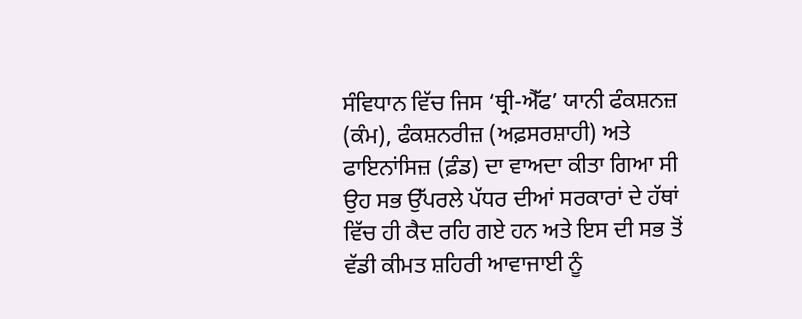ਸੰਵਿਧਾਨ ਵਿੱਚ ਜਿਸ ‘ਥ੍ਰੀ-ਐੱਫ’ ਯਾਨੀ ਫੰਕਸ਼ਨਜ਼ (ਕੰਮ), ਫੰਕਸ਼ਨਰੀਜ਼ (ਅਫ਼ਸਰਸ਼ਾਹੀ) ਅਤੇ ਫਾਇਨਾਂਸਿਜ਼ (ਫ਼ੰਡ) ਦਾ ਵਾਅਦਾ ਕੀਤਾ ਗਿਆ ਸੀ ਉਹ ਸਭ ਉੱਪਰਲੇ ਪੱਧਰ ਦੀਆਂ ਸਰਕਾਰਾਂ ਦੇ ਹੱਥਾਂ ਵਿੱਚ ਹੀ ਕੈਦ ਰਹਿ ਗਏ ਹਨ ਅਤੇ ਇਸ ਦੀ ਸਭ ਤੋਂ ਵੱਡੀ ਕੀਮਤ ਸ਼ਹਿਰੀ ਆਵਾਜਾਈ ਨੂੰ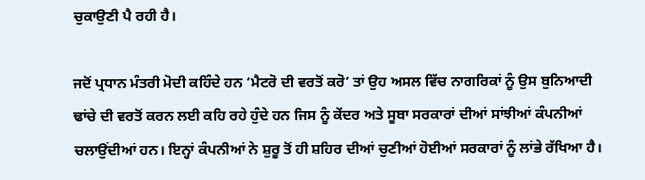ਚੁਕਾਉਣੀ ਪੈ ਰਹੀ ਹੈ।

ਜਦੋਂ ਪ੍ਰਧਾਨ ਮੰਤਰੀ ਮੋਦੀ ਕਹਿੰਦੇ ਹਨ ‘ਮੈਟਰੋ ਦੀ ਵਰਤੋਂ ਕਰੋ’ ਤਾਂ ਉਹ ਅਸਲ ਵਿੱਚ ਨਾਗਰਿਕਾਂ ਨੂੰ ਉਸ ਬੁਨਿਆਦੀ ਢਾਂਚੇ ਦੀ ਵਰਤੋਂ ਕਰਨ ਲਈ ਕਹਿ ਰਹੇ ਹੁੰਦੇ ਹਨ ਜਿਸ ਨੂੰ ਕੇਂਦਰ ਅਤੇ ਸੂਬਾ ਸਰਕਾਰਾਂ ਦੀਆਂ ਸਾਂਝੀਆਂ ਕੰਪਨੀਆਂ ਚਲਾਉਂਦੀਆਂ ਹਨ। ਇਨ੍ਹਾਂ ਕੰਪਨੀਆਂ ਨੇ ਸ਼ੁਰੂ ਤੋਂ ਹੀ ਸ਼ਹਿਰ ਦੀਆਂ ਚੁਣੀਆਂ ਹੋਈਆਂ ਸਰਕਾਰਾਂ ਨੂੰ ਲਾਂਭੇ ਰੱਖਿਆ ਹੈ।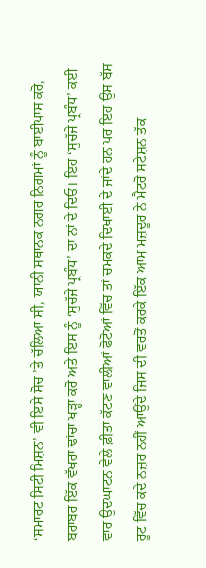‘ਸਮਾਰਟ ਸਿਟੀ ਮਿਸ਼ਨ’ ਵੀ ਇਸੇ ਸੋਚ ’ਤੇ ਚੱਲਿਆ ਸੀ, ਯਾਨੀ ਸਥਾਨਕ ਨਗਰ ਨਿਗਮਾਂ ਨੂੰ ਬਾਈਪਾਸ ਕਰੋ, ਬਰਾਬਰ ਇੱਕ ਵੱਖਰਾ ਢਾਂਚਾ ਖੜ੍ਹਾ ਕਰੋ ਅਤੇ ਇਸ ਨੂੰ ‘ਸੁਚੱਜੇ ਪ੍ਰਬੰਧ’ ਦਾ ਨਾਂ ਦੇ ਦਿਓ। ਇਹ ‘ਸੁਚੱਜੇ ਪ੍ਰਬੰਧ’ ਕਈ ਵਾਰ ਉਦਘਾਟਨ ਵੇਲੇ ਫ਼ੀਤਾ ਕੱਟਣ ਵਾਲੀਆਂ ਫੋਟੋਆਂ ਵਿੱਚ ਤਾਂ ਚਮਕਦੇ ਦਿਖਾਈ ਦੇ ਜਾਂਦੇ ਹਨ ਪਰ ਇਹ ਉਸ ਬੱਸ ਰੂਟ ਵਿੱਚ ਕਦੇ ਨਜ਼ਰ ਨਹੀਂ ਆਉਂਦੇ ਜਿਸ ਦੀ ਵਰਤੋਂ ਕਰਕੇ ਇੱਕ ਆਮ ਮਜ਼ਦੂਰ ਨੇ ਮੈਟਰੋ ਸਟੇਸ਼ਨ ਤੱਕ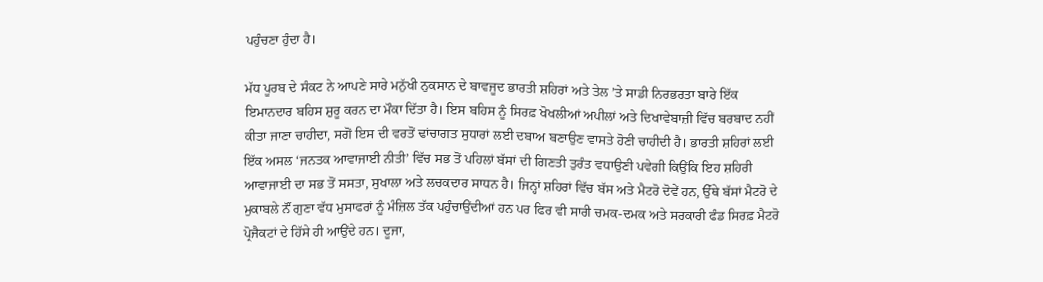ਪਹੁੰਚਣਾ ਹੁੰਦਾ ਹੈ।

ਮੱਧ ਪੂਰਬ ਦੇ ਸੰਕਟ ਨੇ ਆਪਣੇ ਸਾਰੇ ਮਨੁੱਖੀ ਨੁਕਸਾਨ ਦੇ ਬਾਵਜੂਦ ਭਾਰਤੀ ਸ਼ਹਿਰਾਂ ਅਤੇ ਤੇਲ ’ਤੇ ਸਾਡੀ ਨਿਰਭਰਤਾ ਬਾਰੇ ਇੱਕ ਇਮਾਨਦਾਰ ਬਹਿਸ ਸ਼ੁਰੂ ਕਰਨ ਦਾ ਮੌਕਾ ਦਿੱਤਾ ਹੈ। ਇਸ ਬਹਿਸ ਨੂੰ ਸਿਰਫ਼ ਖੋਖਲੀਆਂ ਅਪੀਲਾਂ ਅਤੇ ਦਿਖਾਵੇਬਾਜ਼ੀ ਵਿੱਚ ਬਰਬਾਦ ਨਹੀਂ ਕੀਤਾ ਜਾਣਾ ਚਾਹੀਦਾ, ਸਗੋਂ ਇਸ ਦੀ ਵਰਤੋਂ ਢਾਂਚਾਗਤ ਸੁਧਾਰਾਂ ਲਈ ਦਬਾਅ ਬਣਾਉਣ ਵਾਸਤੇ ਹੋਣੀ ਚਾਹੀਦੀ ਹੈ। ਭਾਰਤੀ ਸ਼ਹਿਰਾਂ ਲਈ ਇੱਕ ਅਸਲ ‘ਜਨਤਕ ਆਵਾਜਾਈ ਨੀਤੀ’ ਵਿੱਚ ਸਭ ਤੋਂ ਪਹਿਲਾਂ ਬੱਸਾਂ ਦੀ ਗਿਣਤੀ ਤੁਰੰਤ ਵਧਾਉਣੀ ਪਵੇਗੀ ਕਿਉਂਕਿ ਇਹ ਸ਼ਹਿਰੀ ਆਵਾਜਾਈ ਦਾ ਸਭ ਤੋਂ ਸਸਤਾ, ਸੁਖਾਲਾ ਅਤੇ ਲਚਕਦਾਰ ਸਾਧਨ ਹੈ। ਜਿਨ੍ਹਾਂ ਸ਼ਹਿਰਾਂ ਵਿੱਚ ਬੱਸ ਅਤੇ ਮੈਟਰੋ ਦੋਵੇਂ ਹਨ, ਉੱਥੇ ਬੱਸਾਂ ਮੈਟਰੋ ਦੇ ਮੁਕਾਬਲੇ ਨੌਂ ਗੁਣਾ ਵੱਧ ਮੁਸਾਫਰਾਂ ਨੂੰ ਮੰਜ਼ਿਲ ਤੱਕ ਪਹੁੰਚਾਉਂਦੀਆਂ ਹਨ ਪਰ ਫਿਰ ਵੀ ਸਾਰੀ ਚਮਕ-ਦਮਕ ਅਤੇ ਸਰਕਾਰੀ ਫੰਡ ਸਿਰਫ਼ ਮੈਟਰੋ ਪ੍ਰੋਜੈਕਟਾਂ ਦੇ ਹਿੱਸੇ ਹੀ ਆਉਂਦੇ ਹਨ। ਦੂਜਾ,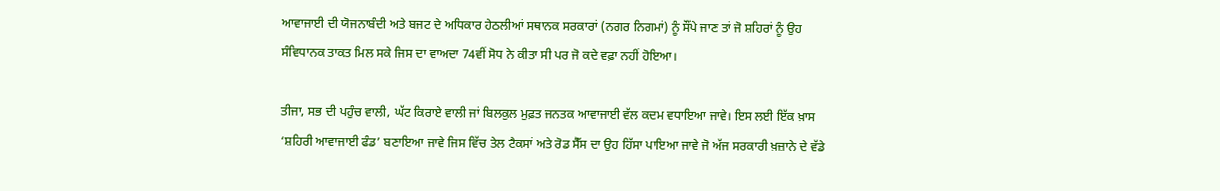ਆਵਾਜਾਈ ਦੀ ਯੋਜਨਾਬੰਦੀ ਅਤੇ ਬਜਟ ਦੇ ਅਧਿਕਾਰ ਹੇਠਲੀਆਂ ਸਥਾਨਕ ਸਰਕਾਰਾਂ (ਨਗਰ ਨਿਗਮਾਂ) ਨੂੰ ਸੌਂਪੇ ਜਾਣ ਤਾਂ ਜੋ ਸ਼ਹਿਰਾਂ ਨੂੰ ਉਹ ਸੰਵਿਧਾਨਕ ਤਾਕਤ ਮਿਲ ਸਕੇ ਜਿਸ ਦਾ ਵਾਅਦਾ 74ਵੀਂ ਸੋਧ ਨੇ ਕੀਤਾ ਸੀ ਪਰ ਜੋ ਕਦੇ ਵਫ਼ਾ ਨਹੀਂ ਹੋਇਆ।

ਤੀਜਾ, ਸਭ ਦੀ ਪਹੁੰਚ ਵਾਲੀ, ਘੱਟ ਕਿਰਾਏ ਵਾਲੀ ਜਾਂ ਬਿਲਕੁਲ ਮੁਫ਼ਤ ਜਨਤਕ ਆਵਾਜਾਈ ਵੱਲ ਕਦਮ ਵਧਾਇਆ ਜਾਵੇ। ਇਸ ਲਈ ਇੱਕ ਖ਼ਾਸ ‘ਸ਼ਹਿਰੀ ਆਵਾਜਾਈ ਫੰਡ’ ਬਣਾਇਆ ਜਾਵੇ ਜਿਸ ਵਿੱਚ ਤੇਲ ਟੈਕਸਾਂ ਅਤੇ ਰੋਡ ਸੈੱਸ ਦਾ ਉਹ ਹਿੱਸਾ ਪਾਇਆ ਜਾਵੇ ਜੋ ਅੱਜ ਸਰਕਾਰੀ ਖ਼ਜ਼ਾਨੇ ਦੇ ਵੱਡੇ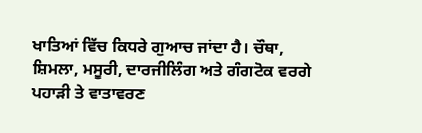ਖਾਤਿਆਂ ਵਿੱਚ ਕਿਧਰੇ ਗੁਆਚ ਜਾਂਦਾ ਹੈ। ਚੌਥਾ, ਸ਼ਿਮਲਾ, ਮਸੂਰੀ, ਦਾਰਜੀਲਿੰਗ ਅਤੇ ਗੰਗਟੋਕ ਵਰਗੇ ਪਹਾੜੀ ਤੇ ਵਾਤਾਵਰਣ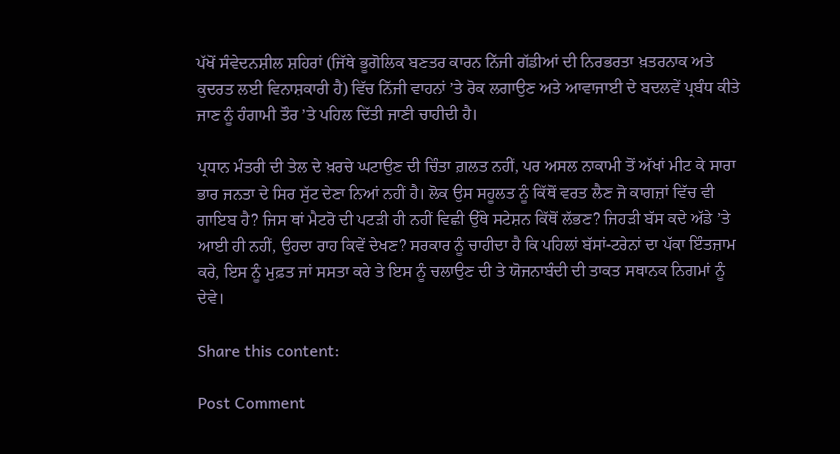ਪੱਖੋਂ ਸੰਵੇਦਨਸ਼ੀਲ ਸ਼ਹਿਰਾਂ (ਜਿੱਥੇ ਭੂਗੋਲਿਕ ਬਣਤਰ ਕਾਰਨ ਨਿੱਜੀ ਗੱਡੀਆਂ ਦੀ ਨਿਰਭਰਤਾ ਖ਼ਤਰਨਾਕ ਅਤੇ ਕੁਦਰਤ ਲਈ ਵਿਨਾਸ਼ਕਾਰੀ ਹੈ) ਵਿੱਚ ਨਿੱਜੀ ਵਾਹਨਾਂ ’ਤੇ ਰੋਕ ਲਗਾਉਣ ਅਤੇ ਆਵਾਜਾਈ ਦੇ ਬਦਲਵੇਂ ਪ੍ਰਬੰਧ ਕੀਤੇ ਜਾਣ ਨੂੰ ਹੰਗਾਮੀ ਤੌਰ ’ਤੇ ਪਹਿਲ ਦਿੱਤੀ ਜਾਣੀ ਚਾਹੀਦੀ ਹੈ।

ਪ੍ਰਧਾਨ ਮੰਤਰੀ ਦੀ ਤੇਲ ਦੇ ਖ਼ਰਚੇ ਘਟਾਉਣ ਦੀ ਚਿੰਤਾ ਗ਼ਲਤ ਨਹੀਂ, ਪਰ ਅਸਲ ਨਾਕਾਮੀ ਤੋਂ ਅੱਖਾਂ ਮੀਟ ਕੇ ਸਾਰਾ ਭਾਰ ਜਨਤਾ ਦੇ ਸਿਰ ਸੁੱਟ ਦੇਣਾ ਨਿਆਂ ਨਹੀਂ ਹੈ। ਲੋਕ ਉਸ ਸਹੂਲਤ ਨੂੰ ਕਿੱਥੋਂ ਵਰਤ ਲੈਣ ਜੋ ਕਾਗਜ਼ਾਂ ਵਿੱਚ ਵੀ ਗਾਇਬ ਹੈ? ਜਿਸ ਥਾਂ ਮੈਟਰੋ ਦੀ ਪਟੜੀ ਹੀ ਨਹੀਂ ਵਿਛੀ ਉੱਥੇ ਸਟੇਸ਼ਨ ਕਿੱਥੋਂ ਲੱਭਣ? ਜਿਹੜੀ ਬੱਸ ਕਦੇ ਅੱਡੇ ’ਤੇ ਆਈ ਹੀ ਨਹੀਂ, ਉਹਦਾ ਰਾਹ ਕਿਵੇਂ ਦੇਖਣ? ਸਰਕਾਰ ਨੂੰ ਚਾਹੀਦਾ ਹੈ ਕਿ ਪਹਿਲਾਂ ਬੱਸਾਂ-ਟਰੇਨਾਂ ਦਾ ਪੱਕਾ ਇੰਤਜ਼ਾਮ ਕਰੇ, ਇਸ ਨੂੰ ਮੁਫ਼ਤ ਜਾਂ ਸਸਤਾ ਕਰੇ ਤੇ ਇਸ ਨੂੰ ਚਲਾਉਣ ਦੀ ਤੇ ਯੋਜਨਾਬੰਦੀ ਦੀ ਤਾਕਤ ਸਥਾਨਕ ਨਿਗਮਾਂ ਨੂੰ ਦੇਵੇ।

Share this content:

Post Comment